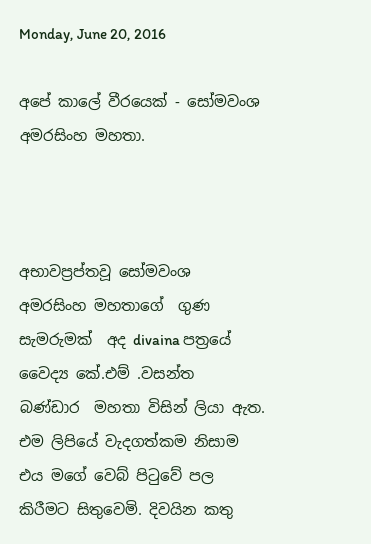Monday, June 20, 2016

අපේ කාලේ වීරයෙක් - සෝමවංශ අමරසිංහ මහතා.



අභාවප්‍රප්තවූ සෝමවංශ  අමරසිංහ මහතාගේ  ගුණ සැමරුමක්  අද divaina පත්‍රයේ වෛද්‍ය කේ.එම් .වසන්ත  බණ්ඩාර  මහතා විසින් ලියා ඇත.  එම ලිපියේ වැදගත්කම නිසාම එය මගේ වෙබ් පිටුවේ පල කිරීමට සිතුවෙමි. දිවයින කතු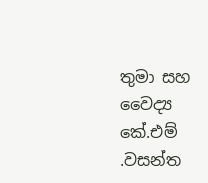තුමා සහ වෛද්‍ය කේ.එම් .වසන්ත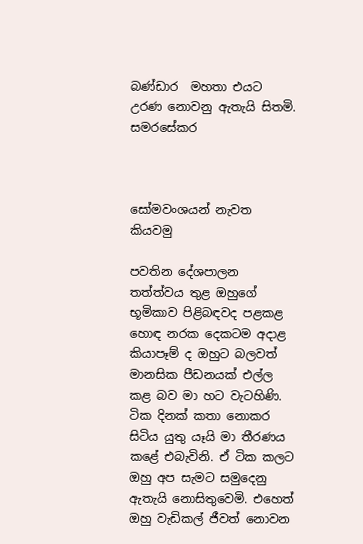බණ්ඩාර  මහතා එයට උරණ නොවනු ඇතැයි සිතමි.
සමරසේකර



සෝමවංශයන් නැවත කියවමු

පවතින දේශපාලන තත්ත්වය තුළ ඔහුගේ භූමිකාව පිළිබඳවද පළකළ හොඳ නරක දෙකටම අදාළ කියාපෑම් ද ඔහුට බලවත් මානසික පීඩනයක්‌ එල්ල කළ බව මා හට වැටහිණි. ටික දිනක්‌ කතා නොකර සිටිය යුතු යෑයි මා තීරණය කළේ එබැවිනි. ඒ ටික කලට ඔහු අප සැමට සමුදෙනු ඇතැයි නොසිතුවෙමි. එහෙත් ඔහු වැඩිකල් ජීවත් නොවන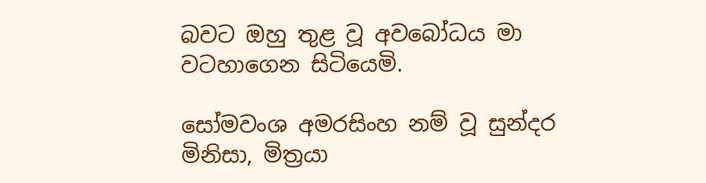බවට ඔහු තුළ වූ අවබෝධය මා වටහාගෙන සිටියෙමි.

සෝමවංශ අමරසිංහ නම් වූ සුන්දර මිනිසා, මිත්‍රයා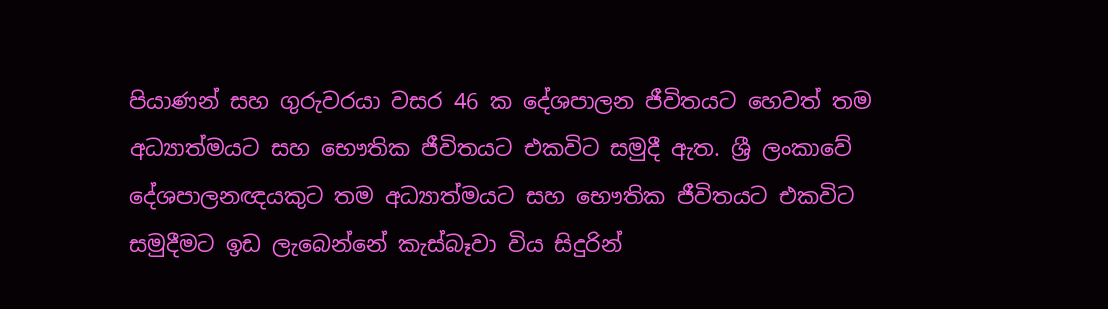පියාණන් සහ ගුරුවරයා වසර 46 ක දේශපාලන ජීවිතයට හෙවත් තම අධ්‍යාත්මයට සහ භෞතික ජීවිතයට එකවිට සමුදී ඇත. ශ්‍රී ලංකාවේ දේශපාලනඥයකුට තම අධ්‍යාත්මයට සහ භෞතික ජීවිතයට එකවිට සමුදීමට ඉඩ ලැබෙන්නේ කැස්‌බෑවා විය සිදුරින්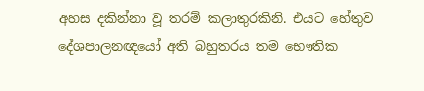අහස දකින්නා වූ තරම් කලාතුරකිනි. එයට හේතුව දේශපාලනඥයෝ අති බහුතරය තම භෞතික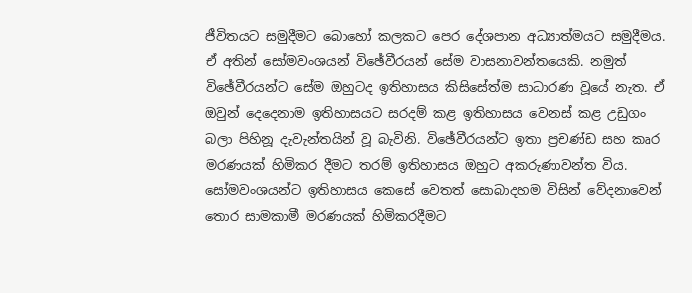ජීවිතයට සමුදීමට බොහෝ කලකට පෙර දේශපාන අධ්‍යාත්මයට සමුදීමය. ඒ අතින් සෝමවංශයන් විඡේවීරයන් සේම වාසනාවන්තයෙකි. නමුත් විඡේවීරයන්ට සේම ඔහුටද ඉතිහාසය කිසිසේත්ම සාධාරණ වූයේ නැත. ඒ ඔවුන් දෙදෙනාම ඉතිහාසයට සරදම් කළ ඉතිහාසය වෙනස්‌ කළ උඩුගං බලා පිහිනූ දැවැන්තයින් වූ බැවිනි. විඡේවීරයන්ට ඉතා ප්‍රචණ්‌ඩ සහ කෘර මරණයක්‌ හිමිකර දීමට තරම් ඉතිහාසය ඔහුට අකරුණාවන්ත විය. සෝමවංශයන්ට ඉතිහාසය කෙසේ වෙතත් සොබාදහම විසින් වේදනාවෙන් තොර සාමකාමී මරණයක්‌ හිමිකරදීමට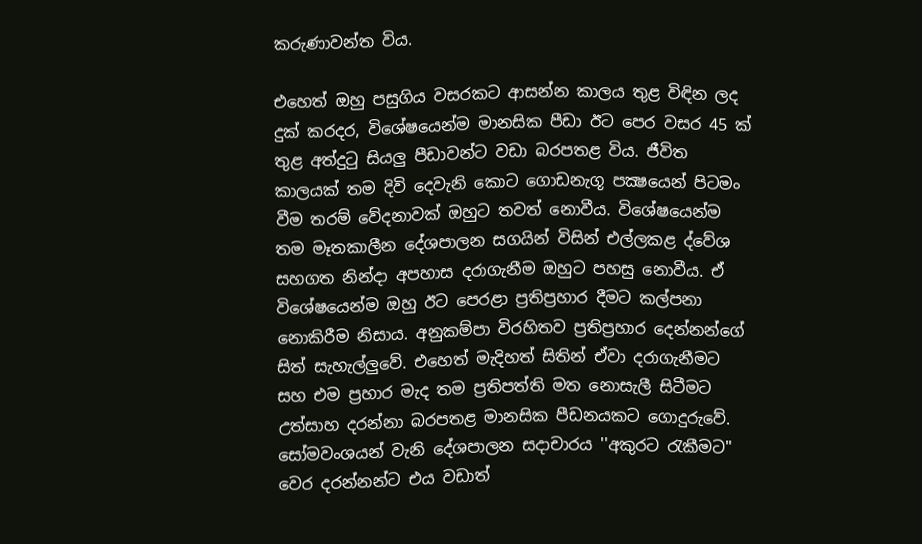කරුණාවන්ත විය.

එහෙත් ඔහු පසුගිය වසරකට ආසන්න කාලය තුළ විඳින ලද දුක්‌ කරදර, විශේෂයෙන්ම මානසික පීඩා ඊට පෙර වසර 45 ක්‌ තුළ අත්දුටු සියලු පීඩාවන්ට වඩා බරපතළ විය. ජීවිත කාලයක්‌ තම දිවි දෙවැනි කොට ගොඩනැගූ පක්‍ෂයෙන් පිටමං වීම තරම් වේදනාවක්‌ ඔහුට තවත් නොවීය. විශේෂයෙන්ම තම මෑතකාලීන දේශපාලන සගයින් විසින් එල්ලකළ ද්වේශ සහගත නින්දා අපහාස දරාගැනීම ඔහුට පහසු නොවීය. ඒ විශේෂයෙන්ම ඔහු ඊට පෙරළා ප්‍රතිප්‍රහාර දීමට කල්පනා නොකිරීම නිසාය. අනුකම්පා විරහිතව ප්‍රතිප්‍රහාර දෙන්නන්ගේ සිත් සැහැල්ලුවේ. එහෙත් මැදිහත් සිතින් ඒවා දරාගැනීමට සහ එම ප්‍රහාර මැද තම ප්‍රතිපත්ති මත නොසැලී සිටීමට උත්සාහ දරන්නා බරපතළ මානසික පීඩනයකට ගොදුරුවේ. සෝමවංශයන් වැනි දේශපාලන සදාචාරය ''අකුරට රැකීමට'' වෙර දරන්නන්ට එය වඩාත්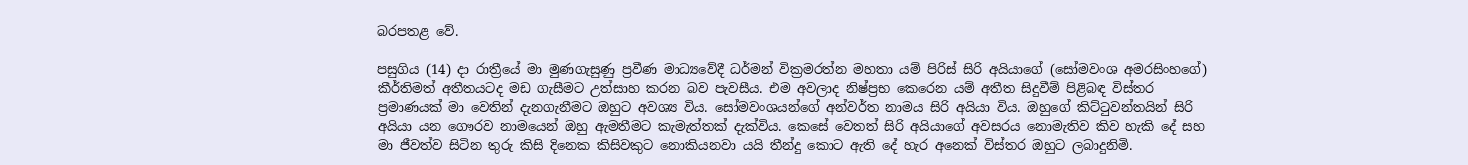බරපතළ වේ.

පසුගිය (14) දා රාත්‍රීයේ මා මුණගැසුණු ප්‍රවීණ මාධ්‍යවේදී ධර්මන් වික්‍රමරත්න මහතා යම් පිරිස්‌ සිරි අයියාගේ (සෝමවංශ අමරසිංහගේ) කීර්තිමත් අතීතයටද මඩ ගැසීමට උත්සාහ කරන බව පැවසීය. එම අවලාද නිෂ්ප්‍රභ කෙරෙන යම් අතීත සිදුවීම් පිළිබඳ විස්‌තර ප්‍රමාණයක්‌ මා වෙතින් දැනගැනීමට ඔහුට අවශ්‍ය විය. සෝමවංශයන්ගේ අන්වර්ත නාමය සිරි අයියා විය. ඔහුගේ කිට්‌ටුවන්තයින් සිරි අයියා යන ගෞරව නාමයෙන් ඔහු ඇමතීමට කැමැත්තක්‌ දැක්‌විය. කෙසේ වෙතත් සිරි අයියාගේ අවසරය නොමැතිව කිව හැකි දේ සහ මා ජීවත්ව සිටින තුරු කිසි දිනෙක කිසිවකුට නොකියනවා යයි තීන්දු කොට ඇති දේ හැර අනෙක්‌ විස්‌තර ඔහුට ලබාදුනිමි.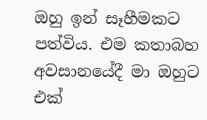ඔහු ඉන් සෑහීමකට පත්විය. එම කතාබහ අවසානයේදී මා ඔහුට එක්‌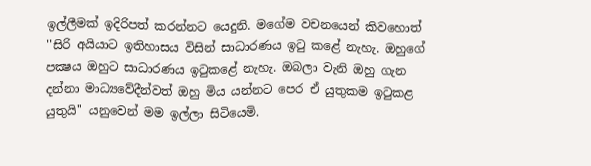ඉල්ලීමක්‌ ඉදිරිපත් කරන්නට යෙදුනි. මගේම වචනයෙන් කිවහොත් ''සිරි අයියාට ඉතිහාසය විසින් සාධාරණය ඉටු කළේ නැහැ. ඔහුගේ පක්‍ෂය ඔහුට සාධාරණය ඉටුකළේ නැහැ. ඔබලා වැනි ඔහු ගැන දන්නා මාධ්‍යවේදීන්වත් ඔහු මිය යන්නට පෙර ඒ යුතුකම ඉටුකළ යුතුයි'' යනුවෙන් මම ඉල්ලා සිටියෙමි.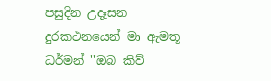පසුදින උදෑසන දුරකථනයෙන් මා ඇමතූ ධර්මන් ''ඔබ කිව්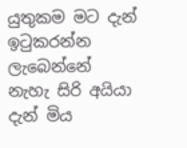යුතුකම මට දැන් ඉටුකරන්න ලැබෙන්නේ නැහැ සිරි අයියා දැන් මිය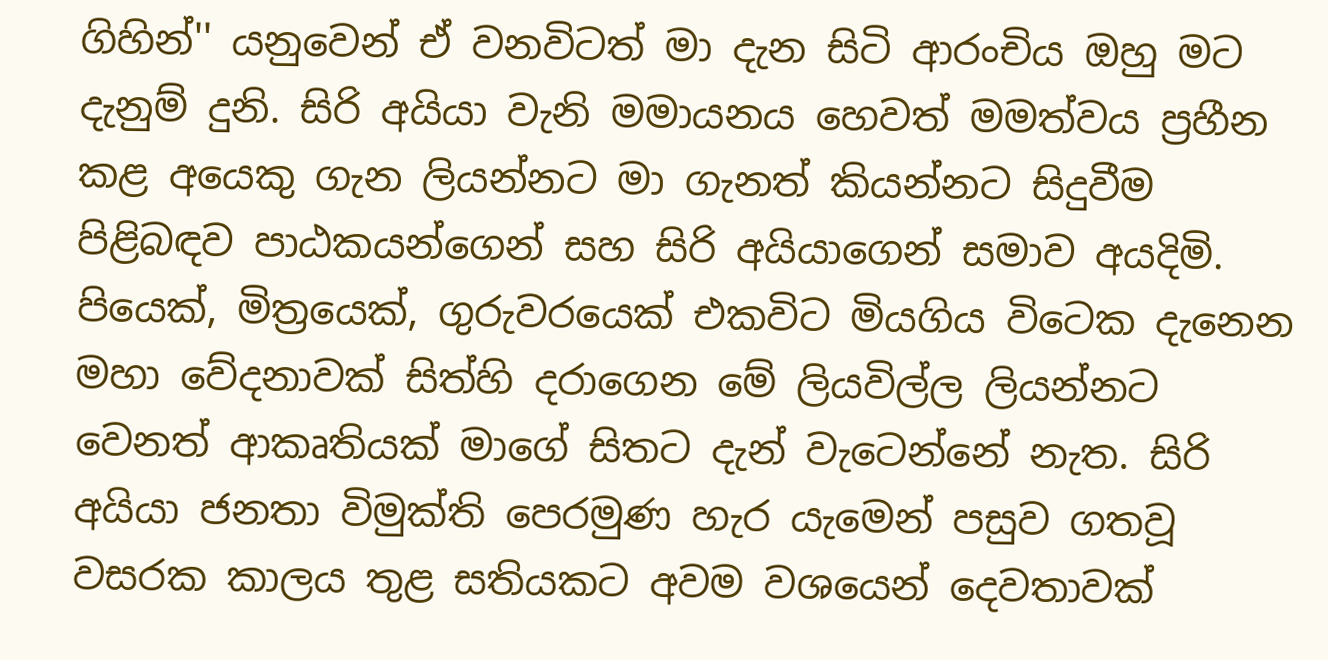ගිහින්'' යනුවෙන් ඒ වනවිටත් මා දැන සිටි ආරංචිය ඔහු මට දැනුම් දුනි. සිරි අයියා වැනි මමායනය හෙවත් මමත්වය ප්‍රහීන කළ අයෙකු ගැන ලියන්නට මා ගැනත් කියන්නට සිදුවීම පිළිබඳව පාඨකයන්ගෙන් සහ සිරි අයියාගෙන් සමාව අයදිමි. පියෙක්‌, මිත්‍රයෙක්‌, ගුරුවරයෙක්‌ එකවිට මියගිය විටෙක දැනෙන මහා වේදනාවක්‌ සිත්හි දරාගෙන මේ ලියවිල්ල ලියන්නට වෙනත් ආකෘතියක්‌ මාගේ සිතට දැන් වැටෙන්නේ නැත. සිරි අයියා ජනතා විමුක්‌ති පෙරමුණ හැර යැමෙන් පසුව ගතවූ වසරක කාලය තුළ සතියකට අවම වශයෙන් දෙවතාවක්‌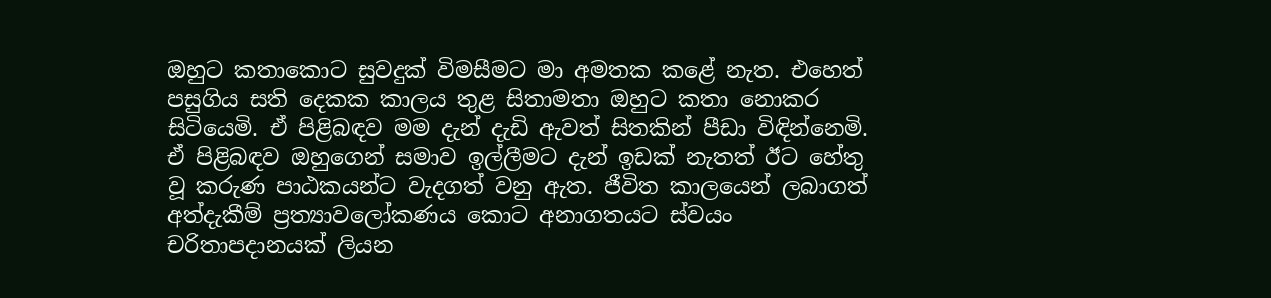ඔහුට කතාකොට සුවදුක්‌ විමසීමට මා අමතක කළේ නැත. එහෙත් පසුගිය සති දෙකක කාලය තුළ සිතාමතා ඔහුට කතා නොකර සිටියෙමි. ඒ පිළිබඳව මම දැන් දැඩි ඇවත් සිතකින් පීඩා විඳින්නෙමි. ඒ පිළිබඳව ඔහුගෙන් සමාව ඉල්ලීමට දැන් ඉඩක්‌ නැතත් ඊට හේතු වූ කරුණ පාඨකයන්ට වැදගත් වනු ඇත. ජීවිත කාලයෙන් ලබාගත් අත්දැකීම් ප්‍රත්‍යාවලෝකණය කොට අනාගතයට ස්‌වයං චරිතාපදානයක්‌ ලියන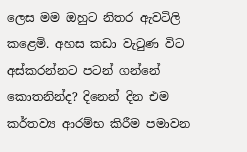ලෙස මම ඔහුට නිතර ඇවටිලි කළෙමි. අහස කඩා වැටුණ විට අස්‌කරන්නට පටන් ගන්නේ කොතනින්ද? දිනෙන් දින එම කර්තව්‍ය ආරම්භ කිරීම පමාවන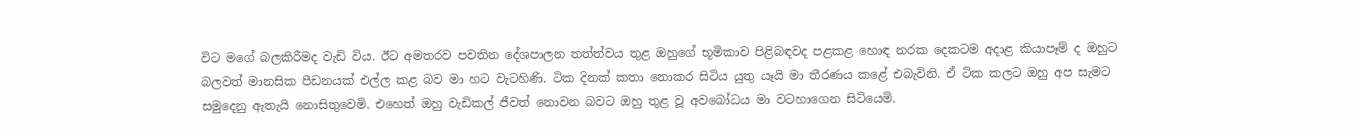විට මගේ බලකිරීමද වැඩි විය. ඊට අමතරව පවතින දේශපාලන තත්ත්වය තුළ ඔහුගේ භූමිකාව පිළිබඳවද පළකළ හොඳ නරක දෙකටම අදාළ කියාපෑම් ද ඔහුට බලවත් මානසික පීඩනයක්‌ එල්ල කළ බව මා හට වැටහිණි. ටික දිනක්‌ කතා නොකර සිටිය යුතු යෑයි මා තීරණය කළේ එබැවිනි. ඒ ටික කලට ඔහු අප සැමට සමුදෙනු ඇතැයි නොසිතුවෙමි. එහෙත් ඔහු වැඩිකල් ජීවත් නොවන බවට ඔහු තුළ වූ අවබෝධය මා වටහාගෙන සිටියෙමි.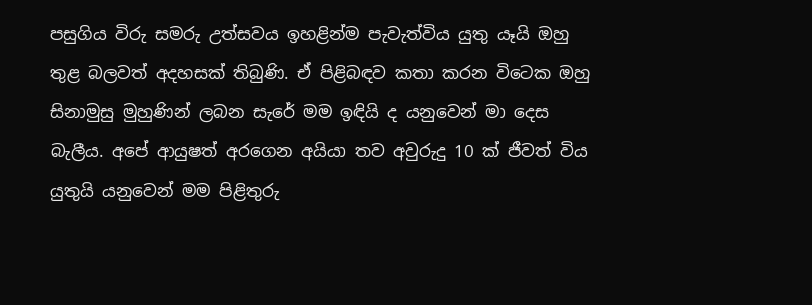පසුගිය විරු සමරු උත්සවය ඉහළින්ම පැවැත්විය යුතු යෑයි ඔහු තුළ බලවත් අදහසක්‌ තිබුණි. ඒ පිළිබඳව කතා කරන විටෙක ඔහු සිනාමුසු මුහුණින් ලබන සැරේ මම ඉඳියි ද යනුවෙන් මා දෙස බැලීය. අපේ ආයුෂත් අරගෙන අයියා තව අවුරුදු 10 ක්‌ ජීවත් විය යුතුයි යනුවෙන් මම පිළිතුරු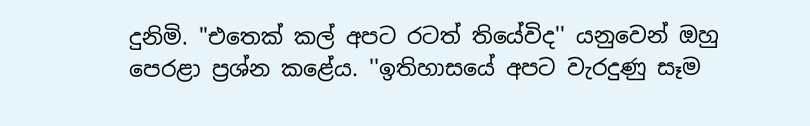දුනිමි. "එතෙක්‌ කල් අපට රටත් තියේවිද'' යනුවෙන් ඔහු පෙරළා ප්‍රශ්න කළේය. ''ඉතිහාසයේ අපට වැරදුණු සෑම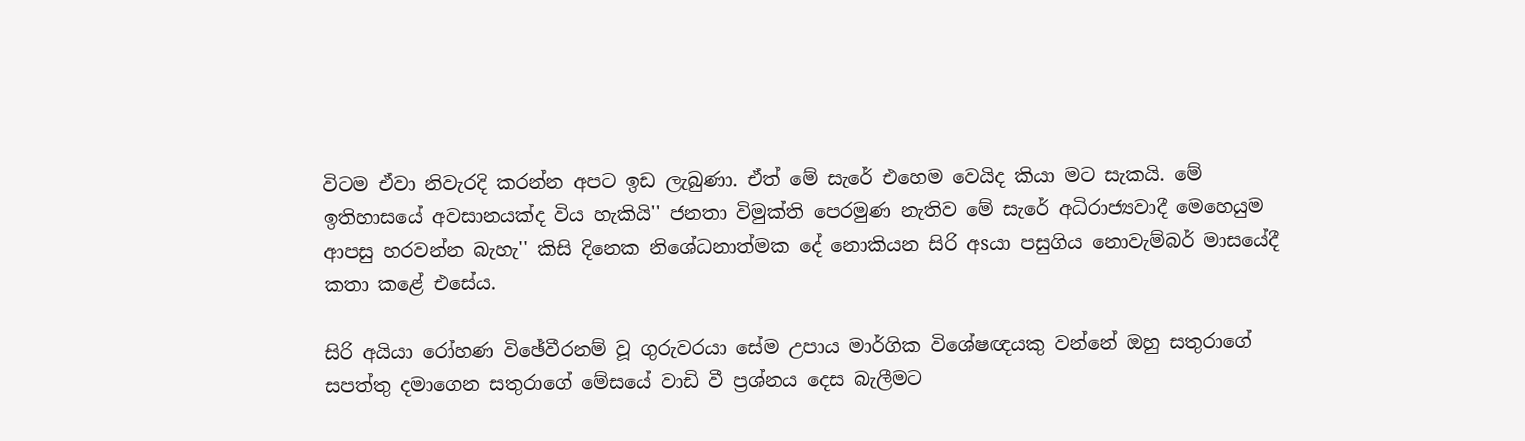විටම ඒවා නිවැරදි කරන්න අපට ඉඩ ලැබුණා. ඒත් මේ සැරේ එහෙම වෙයිද කියා මට සැකයි. මේ ඉතිහාසයේ අවසානයක්‌ද විය හැකියි'' ජනතා විමුක්‌ති පෙරමුණ නැතිව මේ සැරේ අධිරාජ්‍යවාදී මෙහෙයුම ආපසු හරවන්න බැහැ'' කිසි දිනෙක නිශේධනාත්මක දේ නොකියන සිරි අsයා පසුගිය නොවැම්බර් මාසයේදී කතා කළේ එසේය.

සිරි අයියා රෝහණ විඡේවීරනම් වූ ගුරුවරයා සේම උපාය මාර්ගික විශේෂඥයකු වන්නේ ඔහු සතුරාගේ සපත්තු දමාගෙන සතුරාගේ මේසයේ වාඩි වී ප්‍රශ්නය දෙස බැලීමට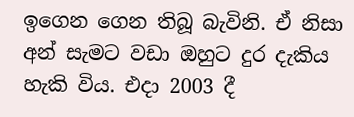ඉගෙන ගෙන තිබූ බැවිනි. ඒ නිසා අන් සැමට වඩා ඔහුට දුර දැකිය හැකි විය. එදා 2003 දී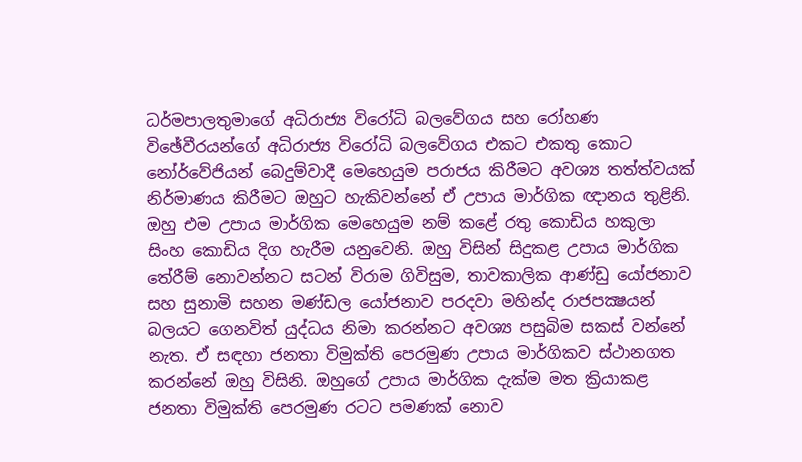ධර්මපාලතුමාගේ අධිරාජ්‍ය විරෝධි බලවේගය සහ රෝහණ විඡේවීරයන්ගේ අධිරාජ්‍ය විරෝධි බලවේගය එකට එකතු කොට නෝර්වේජියන් බෙදුම්වාදී මෙහෙයුම පරාජය කිරීමට අවශ්‍ය තත්ත්වයක්‌ නිර්මාණය කිරීමට ඔහුට හැකිවන්නේ ඒ උපාය මාර්ගික ඥානය තුළිනි. ඔහු එම උපාය මාර්ගික මෙහෙයුම නම් කළේ රතු කොඩිය හකුලා සිංහ කොඩිය දිග හැරීම යනුවෙනි. ඔහු විසින් සිදුකළ උපාය මාර්ගික තේරීම් නොවන්නට සටන් විරාම ගිවිසුම, තාවකාලික ආණ්‌ඩු යෝජනාව සහ සුනාමි සහන මණ්‌ඩල යෝජනාව පරදවා මහින්ද රාජපක්‍ෂයන් බලයට ගෙනවිත් යුද්ධය නිමා කරන්නට අවශ්‍ය පසුබිම සකස්‌ වන්නේ නැත. ඒ සඳහා ජනතා විමුක්‌ති පෙරමුණ උපාය මාර්ගිකව ස්‌ථානගත කරන්නේ ඔහු විසිනි. ඔහුගේ උපාය මාර්ගික දැක්‌ම මත ක්‍රියාකළ ජනතා විමුක්‌ති පෙරමුණ රටට පමණක්‌ නොව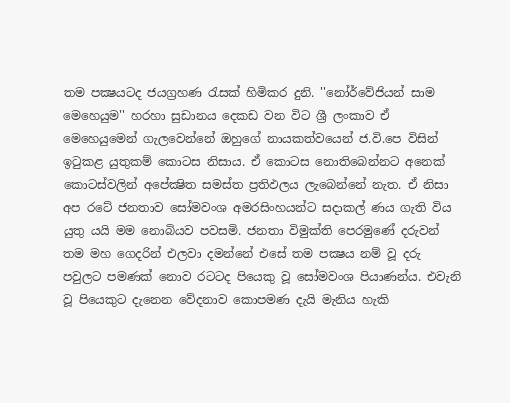තම පක්‍ෂයටද ජයග්‍රහණ රැසක්‌ හිමිකර දුනි. ''නෝර්වේජියන් සාම මෙහෙයුම'' හරහා සුඩානය දෙකඩ වන විට ශ්‍රී ලංකාව ඒ මෙහෙයුමෙන් ගැලවෙන්නේ ඔහුගේ නායකත්වයෙන් ජ.වි.පෙ විසින් ඉටුකළ යුතුකම් කොටස නිසාය. ඒ කොටස නොතිබෙන්නට අනෙක්‌ කොටස්‌වලින් අපේක්‍ෂිත සමස්‌ත ප්‍රතිඵලය ලැබෙන්නේ නැත. ඒ නිසා අප රටේ ජනතාව සෝමවංශ අමරසිංහයන්ට සදාකල් ණය ගැති විය යුතු යයි මම නොබියව පවසමි. ජනතා විමුක්‌ති පෙරමුණේ දරුවන් තම මහ ගෙදරින් එලවා දමන්නේ එසේ තම පක්‍ෂය නම් වූ දරු පවුලට පමණක්‌ නොව රටටද පියෙකු වූ සෝමවංශ පියාණන්ය. එවැනි වූ පියෙකුට දැනෙන වේදනාව කොපමණ දැයි මැනිය හැකි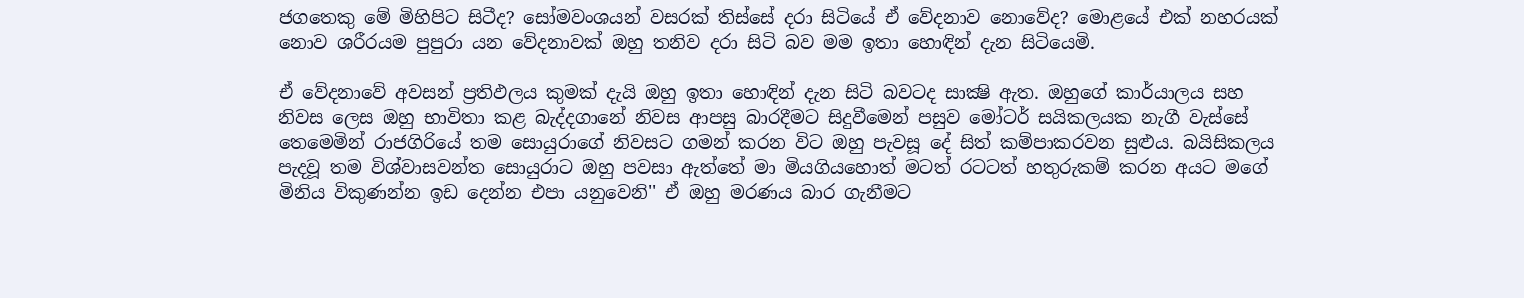ජගතෙකු මේ මිහිපිට සිටීද? සෝමවංශයන් වසරක්‌ තිස්‌සේ දරා සිටියේ ඒ වේදනාව නොවේද? මොළයේ එක්‌ නහරයක්‌ නොව ශරීරයම පුපුරා යන වේදනාවක්‌ ඔහු තනිව දරා සිටි බව මම ඉතා හොඳින් දැන සිටියෙමි.

ඒ වේදනාවේ අවසන් ප්‍රතිඵලය කුමක්‌ දැයි ඔහු ඉතා හොඳින් දැන සිටි බවටද සාක්‍ෂි ඇත. ඔහුගේ කාර්යාලය සහ නිවස ලෙස ඔහු භාවිතා කළ බැද්දගානේ නිවස ආපසු බාරදීමට සිදුවීමෙන් පසුව මෝටර් සයිකලයක නැගී වැස්‌සේ තෙමෙමින් රාජගිරියේ තම සොයුරාගේ නිවසට ගමන් කරන විට ඔහු පැවසූ දේ සිත් කම්පාකරවන සුළුය. බයිසිකලය පැදවූ තම විශ්වාසවන්ත සොයුරාට ඔහු පවසා ඇත්තේ මා මියගියහොත් මටත් රටටත් හතුරුකම් කරන අයට මගේ මිනිය විකුණන්න ඉඩ දෙන්න එපා යනුවෙනි'' ඒ ඔහු මරණය බාර ගැනීමට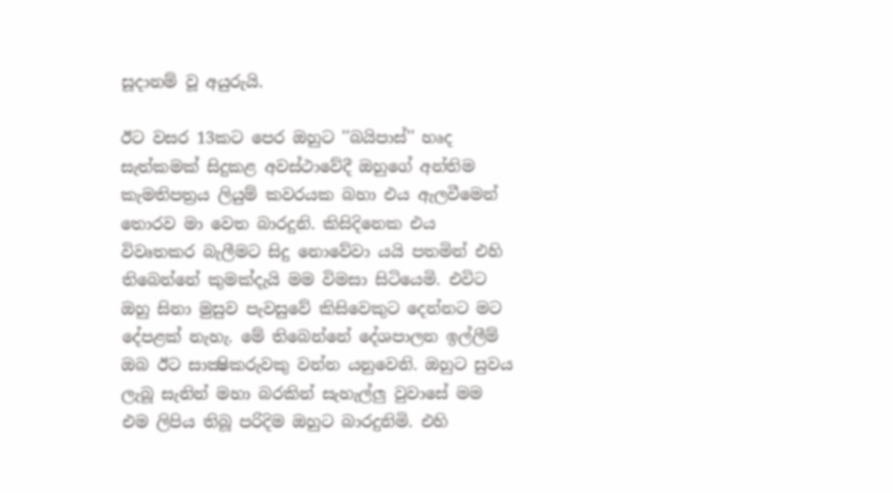සූදානම් වූ අයුරුයි.

ඊට වසර 13කට පෙර ඔහුට ''බයිපාස්‌'' හෘද සැත්කමක්‌ සිදුකළ අවස්‌ථාවේදී ඔහුගේ අන්තිම කැමතිපත්‍රය ලියුම් කවරයක බහා එය ඇලවීමෙන් තොරව මා වෙත බාරදුනි. කිසිදිනෙක එය විවෘතකර බැලීමට සිදු නොවේවා යයි පතමින් එහි තිබෙන්නේ කුමක්‌දැයි මම විමසා සිටියෙමි. එවිට ඔහු සිනා මුසුව පැවසුවේ කිසිවෙකුට දෙන්නට මට දේපළක්‌ නැහැ. මේ තිබෙන්නේ දේශපාලන ඉල්ලීම් ඔබ ඊට සාක්‍ෂිකරුවකු වන්න යනුවෙනි. ඔහුට සුවය ලැබූ සැනින් මහා බරකින් සැහැල්ලු වුවාසේ මම එම ලිපිය තිබූ පරිදිම ඔහුට බාරදුනිමි. එහි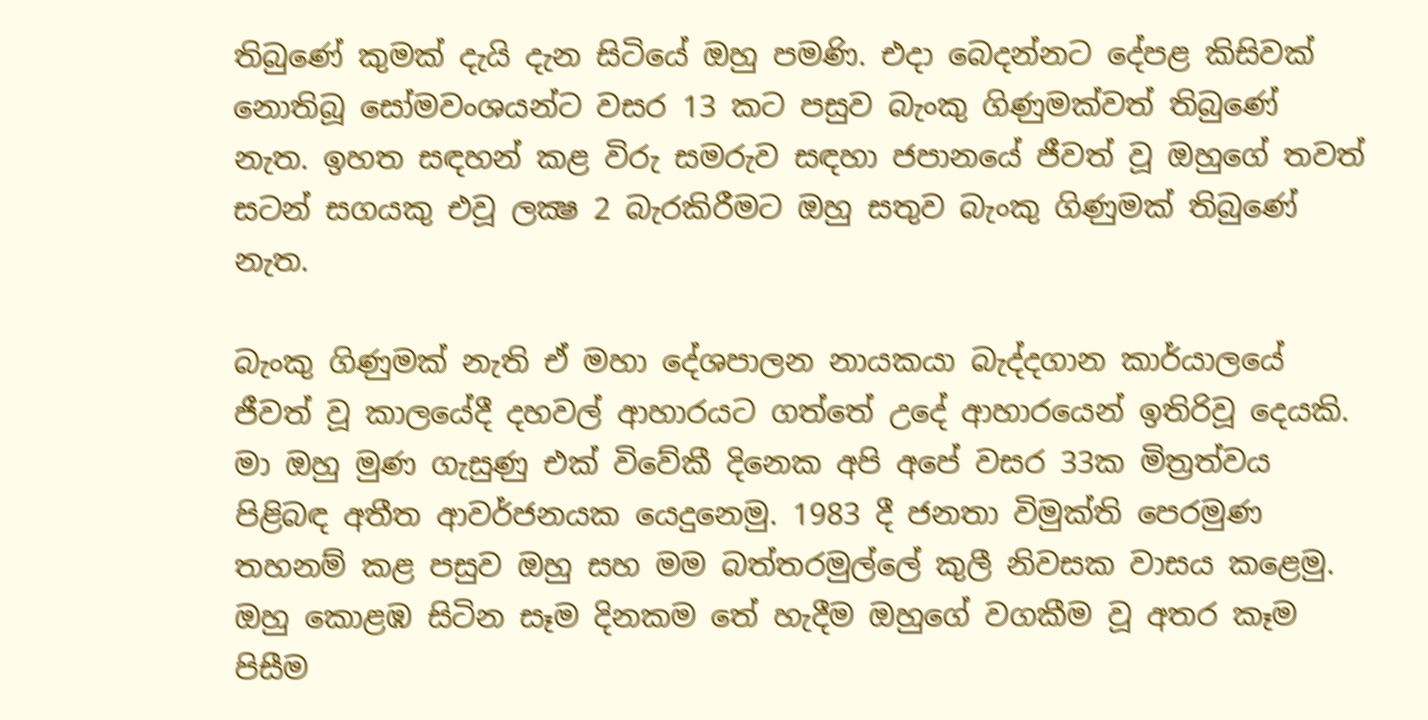තිබුණේ කුමක්‌ දැයි දැන සිටියේ ඔහු පමණි. එදා බෙදන්නට දේපළ කිසිවක්‌ නොතිබූ සෝමවංශයන්ට වසර 13 කට පසුව බැංකු ගිණුමක්‌වත් තිබුණේ නැත. ඉහත සඳහන් කළ විරු සමරුව සඳහා ජපානයේ ජීවත් වූ ඔහුගේ තවත් සටන් සගයකු එවූ ලක්‍ෂ 2 බැරකිරීමට ඔහු සතුව බැංකු ගිණුමක්‌ තිබුණේ නැත.

බැංකු ගිණුමක්‌ නැති ඒ මහා දේශපාලන නායකයා බැද්දගාන කාර්යාලයේ ජීවත් වූ කාලයේදී දහවල් ආහාරයට ගත්තේ උදේ ආහාරයෙන් ඉතිරිවූ දෙයකි. මා ඔහු මුණ ගැසුණු එක්‌ විවේකී දිනෙක අපි අපේ වසර 33ක මිත්‍රත්වය පිළිබඳ අතීත ආවර්ජනයක යෙදුනෙමු. 1983 දී ජනතා විමුක්‌ති පෙරමුණ තහනම් කළ පසුව ඔහු සහ මම බත්තරමුල්ලේ කුලී නිවසක වාසය කළෙමු. ඔහු කොළඹ සිටින සෑම දිනකම තේ හැදීම ඔහුගේ වගකීම වූ අතර කෑම පිසීම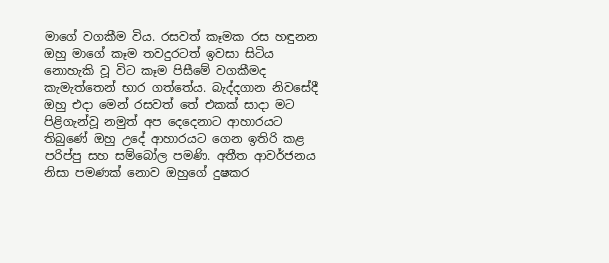මාගේ වගකීම විය. රසවත් කෑමක රස හඳුනන ඔහු මාගේ කෑම තවදුරටත් ඉවසා සිටිය නොහැකි වූ විට කෑම පිසීමේ වගකීමද කැමැත්තෙන් භාර ගත්තේය. බැද්දගාන නිවසේදී ඔහු එදා මෙන් රසවත් තේ එකක්‌ සාදා මට පිළිගැන්වූ නමුත් අප දෙදෙනාට ආහාරයට තිබුණේ ඔහු උදේ ආහාරයට ගෙන ඉතිරි කළ පරිප්පු සහ සම්බෝල පමණි. අතීත ආවර්ජනය නිසා පමණක්‌ නොව ඔහුගේ දුෂකර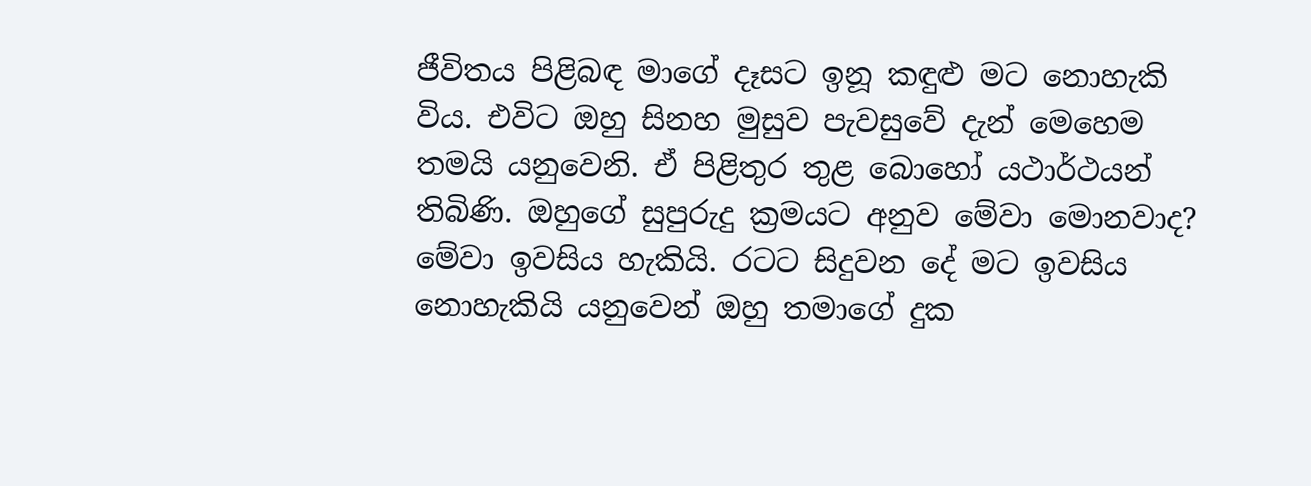ජීවිතය පිළිබඳ මාගේ දෑසට ඉනූ කඳුළු මට නොහැකි විය. එවිට ඔහු සිනහ මුසුව පැවසුවේ දැන් මෙහෙම තමයි යනුවෙනි. ඒ පිළිතුර තුළ බොහෝ යථාර්ථයන් තිබිණි. ඔහුගේ සුපුරුදු ක්‍රමයට අනුව මේවා මොනවාද? මේවා ඉවසිය හැකියි. රටට සිදුවන දේ මට ඉවසිය නොහැකියි යනුවෙන් ඔහු තමාගේ දුක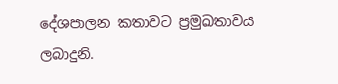දේශපාලන කතාවට ප්‍රමුඛතාවය ලබාදුනි.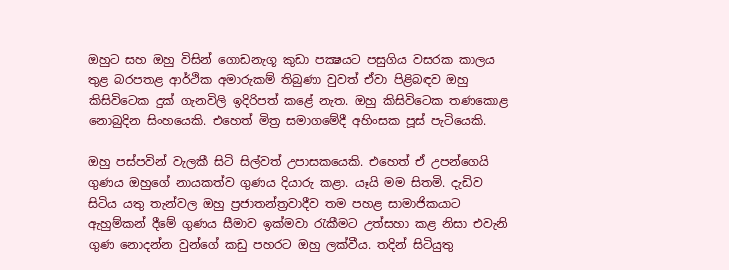ඔහුට සහ ඔහු විසින් ගොඩනැගූ කුඩා පක්‍ෂයට පසුගිය වසරක කාලය තුළ බරපතළ ආර්ථික අමාරුකම් තිබුණා වුවත් ඒවා පිළිබඳව ඔහු කිසිවිටෙක දුක්‌ ගැනවිලි ඉදිරිපත් කළේ නැත. ඔහු කිසිවිටෙක තණකොළ නොබුදින සිංහයෙකි. එහෙත් මිත්‍ර සමාගමේදී අහිංසක පූස්‌ පැටියෙකි.

ඔහු පස්‌පවින් වැලකී සිටි සිල්වත් උපාසකයෙකි. එහෙත් ඒ උපන්ගෙයි ගුණය ඔහුගේ නායකත්ව ගුණය දියාරු කළා. යෑයි මම සිතමි. දැඩිව සිටිය යතු තැන්වල ඔහු ප්‍රජාතන්ත්‍රවාදීව තම පහළ සාමාජිකයාට ඇහුම්කන් දීමේ ගුණය සීමාව ඉක්‌මවා රැකීමට උත්සහා කළ නිසා එවැනි ගුණ නොදන්න වුන්ගේ කඩු පහරට ඔහු ලක්‌වීය. තදින් සිටියුතු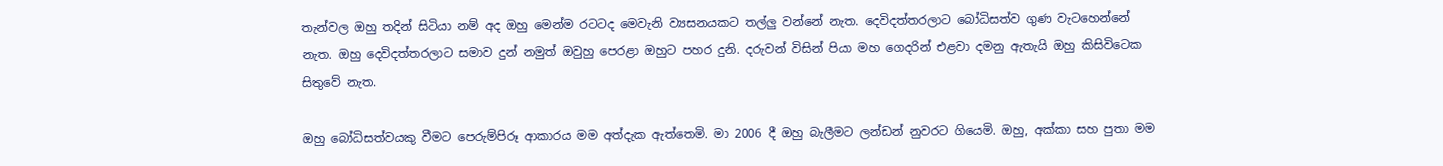තැන්වල ඔහු තදින් සිටියා නම් අද ඔහු මෙන්ම රටටද මෙවැනි ව්‍යසනයකට තල්ලු වන්නේ නැත. දෙවිදත්තරලාට බෝධිසත්ව ගුණ වැටහෙන්නේ නැත. ඔහු දෙවිදත්තරලාට සමාව දුන් නමුත් ඔවුහු පෙරළා ඔහුට පහර දුනි. දරුවන් විසින් පියා මහ ගෙදරින් එළවා දමනු ඇතැයි ඔහු කිසිවිටෙක සිතුවේ නැත.

ඔහු බෝධිසත්වයකු වීමට පෙරුම්පිරූ ආකාරය මම අත්දැක ඇත්තෙමි. මා 2006 දී ඔහු බැලීමට ලන්ඩන් නුවරට ගියෙමි. ඔහු, අක්‌කා සහ පුතා මම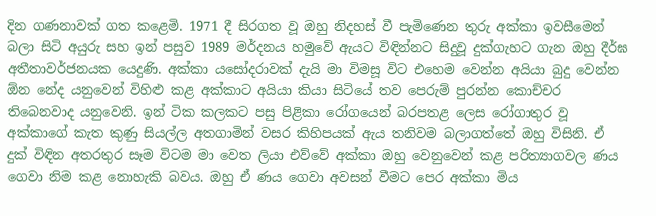දින ගණනාවක්‌ ගත කළෙමි. 1971 දී සිරගත වූ ඔහු නිදහස්‌ වී පැමිණෙන තුරු අක්‌කා ඉවසීමෙන් බලා සිටි අයුරු සහ ඉන් පසුව 1989 මර්දනය හමුවේ ඇයට විඳින්නට සිදුවූ දුක්‌ගැහට ගැන ඔහු දීර්ඝ අතීතාවර්ජනයක යෙදුණි. අක්‌කා යසෝදරාවක්‌ දැයි මා විමසූ විට එහෙම වෙන්න අයියා බුදු වෙන්න ඕන නේද යනුවෙන් විහිළු කළ අක්‌කාට අයියා කියා සිටියේ තව පෙරුම් පුරන්න කොච්චර තිබෙනවාද යනුවෙනි. ඉන් ටික කලකට පසු පිළිකා රෝගයෙන් බරපතළ ලෙස රෝගාතුර වූ අක්‌කාගේ කැත කුණු සියල්ල අතගාමින් වසර කිහිපයක්‌ ඇය තනිවම බලාගත්තේ ඔහු විසිනි. ඒ දුක්‌ විඳින අතරතුර සෑම විටම මා වෙත ලියා එව්වේ අක්‌කා ඔහු වෙනුවෙන් කළ පරිත්‍යාගවල ණය ගෙවා නිම කළ නොහැකි බවය. ඔහු ඒ ණය ගෙවා අවසන් වීමට පෙර අක්‌කා මිය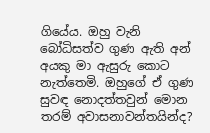ගියේය. ඔහු වැනි බෝධිසත්ව ගුණ ඇති අන් අයකු මා ඇසුරු කොට නැත්තෙමි. ඔහුගේ ඒ ගුණ සුවඳ නොදත්තවුන් මොන තරම් අවාසනාවන්තයින්ද?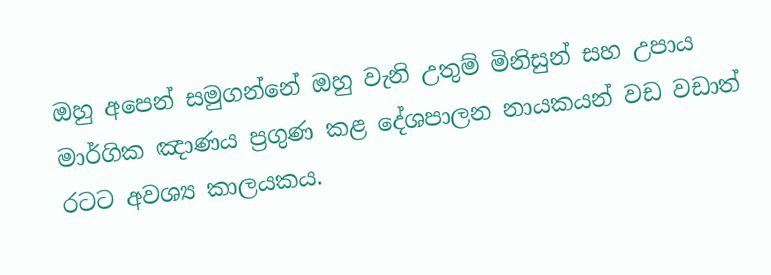ඔහු අපෙන් සමුගන්නේ ඔහු වැනි උතුම් මිනිසුන් සහ උපාය මාර්ගික ඤාණය ප්‍රගුණ කළ දේශපාලන නායකයන් වඩ වඩාත් රටට අවශ්‍ය කාලයකය.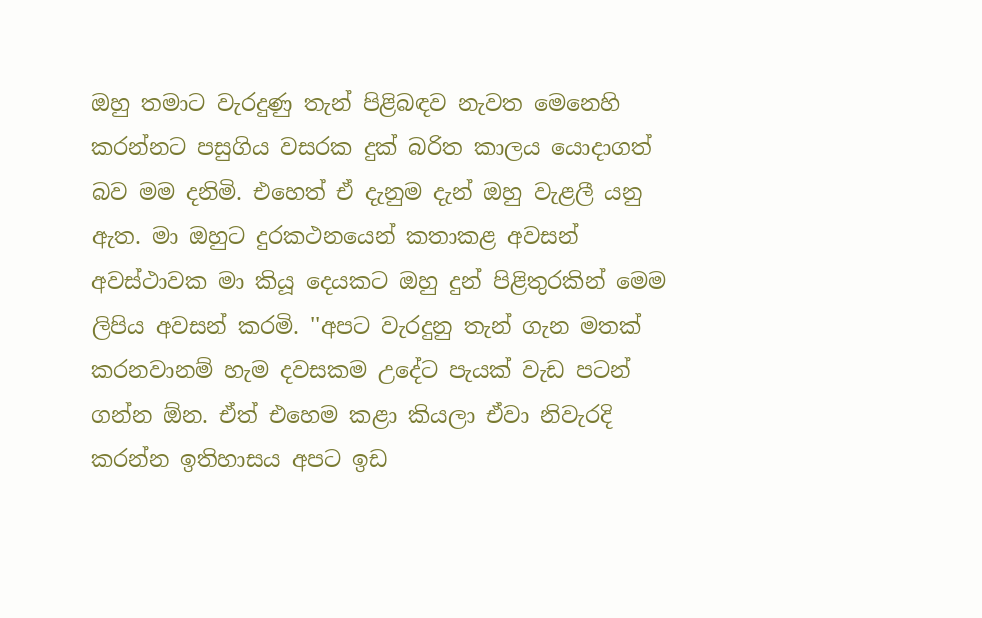ඔහු තමාට වැරදුණු තැන් පිළිබඳව නැවත මෙනෙහි කරන්නට පසුගිය වසරක දුක්‌ බරිත කාලය යොදාගත් බව මම දනිමි. එහෙත් ඒ දැනුම දැන් ඔහු වැළලී යනු ඇත. මා ඔහුට දුරකථනයෙන් කතාකළ අවසන් අවස්‌ථාවක මා කියූ දෙයකට ඔහු දුන් පිළිතුරකින් මෙම ලිපිය අවසන් කරමි. ''අපට වැරදුනු තැන් ගැන මතක්‌ කරනවානම් හැම දවසකම උදේට පැයක්‌ වැඩ පටන් ගන්න ඕන. ඒත් එහෙම කළා කියලා ඒවා නිවැරදි කරන්න ඉතිහාසය අපට ඉඩ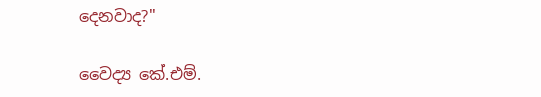දෙනවාද?''

වෛද්‍ය කේ.එම්.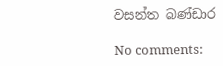වසන්ත බණ්‌ඩාර

No comments: